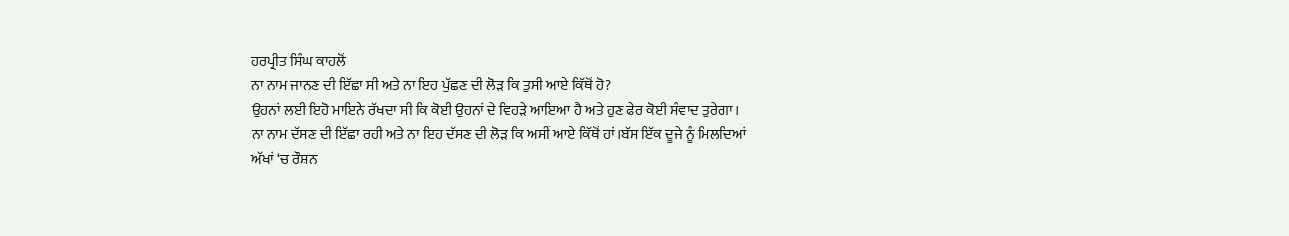ਹਰਪ੍ਰੀਤ ਸਿੰਘ ਕਾਹਲੋਂ
ਨਾ ਨਾਮ ਜਾਨਣ ਦੀ ਇੱਛਾ ਸੀ ਅਤੇ ਨਾ ਇਹ ਪੁੱਛਣ ਦੀ ਲੋੜ ਕਿ ਤੁਸੀ ਆਏ ਕਿੱਥੋਂ ਹੋ?
ਉਹਨਾਂ ਲਈ ਇਹੋ ਮਾਇਨੇ ਰੱਖਦਾ ਸੀ ਕਿ ਕੋਈ ਉਹਨਾਂ ਦੇ ਵਿਹੜੇ ਆਇਆ ਹੈ ਅਤੇ ਹੁਣ ਫੇਰ ਕੋਈ ਸੰਵਾਦ ਤੁਰੇਗਾ।
ਨਾ ਨਾਮ ਦੱਸਣ ਦੀ ਇੱਛਾ ਰਹੀ ਅਤੇ ਨਾ ਇਹ ਦੱਸਣ ਦੀ ਲੋੜ ਕਿ ਅਸੀਂ ਆਏ ਕਿੱਥੋਂ ਹਾਂ।ਬੱਸ ਇੱਕ ਦੂਜੇ ਨੂੰ ਮਿਲਦਿਆਂ ਅੱਖਾਂ ‘ਚ ਰੌਸ਼ਨ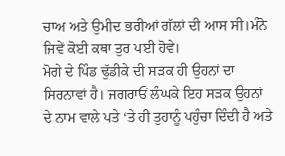ਚਾਅ ਅਤੇ ਉਮੀਦ ਭਰੀਆਂ ਗੱਲਾਂ ਦੀ ਆਸ ਸੀ।ਮੰਨੋ ਜਿਵੇਂ ਕੋਈ ਕਥਾ ਤੁਰ ਪਈ ਹੋਵੇ।
ਮੋਗੇ ਦੇ ਪਿੰਡ ਢੁੱਡੀਕੇ ਦੀ ਸੜਕ ਹੀ ਉਹਨਾਂ ਦਾ ਸਿਰਨਾਵਾਂ ਹੈ। ਜਗਰਾਓਂ ਲੰਘਕੇ ਇਹ ਸੜਕ ਉਹਨਾਂ ਦੇ ਨਾਮ ਵਾਲੇ ਪਤੇ ‘ਤੇ ਹੀ ਤੁਹਾਨੂੰ ਪਹੁੰਚਾ ਦਿੰਦੀ ਹੈ ਅਤੇ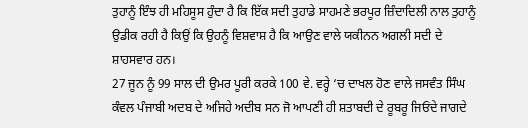ਤੁਹਾਨੂੰ ਇੰਝ ਹੀ ਮਹਿਸੂਸ ਹੁੰਦਾ ਹੈ ਕਿ ਇੱਕ ਸਦੀ ਤੁਹਾਡੇ ਸਾਹਮਣੇ ਭਰਪੂਰ ਜ਼ਿੰਦਾਦਿਲੀ ਨਾਲ ਤੁਹਾਨੂੰ ਉਡੀਕ ਰਹੀ ਹੈ ਕਿਉਂ ਕਿ ਉਹਨੂੰ ਵਿਸ਼ਵਾਸ਼ ਹੈ ਕਿ ਆਉਣ ਵਾਲੇ ਯਕੀਨਨ ਅਗਲੀ ਸਦੀ ਦੇ ਸ਼ਾਹਸਵਾਰ ਹਨ।
27 ਜੂਨ ਨੂੰ 99 ਸਾਲ ਦੀ ਉਮਰ ਪੂਰੀ ਕਰਕੇ 100 ਵੇ. ਵਰ੍ਹੇ ‘ਚ ਦਾਖਲ ਹੋਣ ਵਾਲੇ ਜਸਵੰਤ ਸਿੰਘ ਕੰਵਲ ਪੰਜਾਬੀ ਅਦਬ ਦੇ ਅਜਿਹੇ ਅਦੀਬ ਸਨ ਜੋ ਆਪਣੀ ਹੀ ਸ਼ਤਾਬਦੀ ਦੇ ਰੂਬਰੂ ਜਿਓਂਦੇ ਜਾਗਦੇ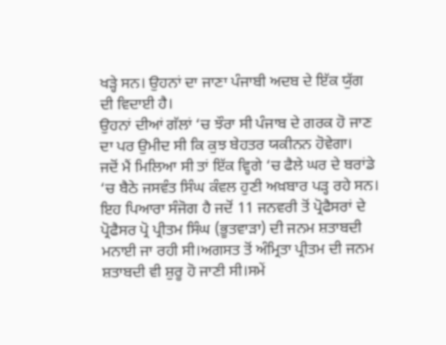ਖੜ੍ਹੇ ਸਨ। ਉਹਨਾਂ ਦਾ ਜਾਣਾ ਪੰਜਾਬੀ ਅਦਬ ਦੇ ਇੱਕ ਯੁੱਗ ਦੀ ਵਿਦਾਈ ਹੈ।
ਉਹਨਾਂ ਦੀਆਂ ਗੱਲਾਂ ‘ਚ ਝੌਰਾ ਸੀ ਪੰਜਾਬ ਦੇ ਗਰਕ ਹੋ ਜਾਣ ਦਾ ਪਰ ਉਮੀਦ ਸੀ ਕਿ ਕੁਝ ਬੇਹਤਰ ਯਕੀਨਨ ਹੋਵੇਗਾ।
ਜਦੋਂ ਮੈਂ ਮਿਲਿਆ ਸੀ ਤਾਂ ਇੱਕ ਵ੍ਹਿਗੇ ‘ਚ ਫੈਲੇ ਘਰ ਦੇ ਬਰਾਂਡੇ ‘ਚ ਬੈਠੇ ਜਸਵੰਤ ਸਿੰਘ ਕੰਵਲ ਹੁਣੀ ਅਖ਼ਬਾਰ ਪੜ੍ਹ ਰਹੇ ਸਨ। ਇਹ ਪਿਆਰਾ ਸੰਜੋਗ ਹੈ ਜਦੋਂ 11 ਜਨਵਰੀ ਤੋਂ ਪ੍ਰੋਫੈਸਰਾਂ ਦੇ ਪ੍ਰੋਫੈਸਰ ਪ੍ਰੋ ਪ੍ਰੀਤਮ ਸਿੰਘ (ਭੂਤਵਾੜਾ) ਦੀ ਜਨਮ ਸ਼ਤਾਬਦੀ ਮਨਾਈ ਜਾ ਰਹੀ ਸੀ।ਅਗਸਤ ਤੋਂ ਅੰਮ੍ਰਿਤਾ ਪ੍ਰੀਤਮ ਦੀ ਜਨਮ ਸ਼ਤਾਬਦੀ ਵੀ ਸ਼ੁਰੂ ਹੋ ਜਾਣੀ ਸੀ।ਸਮੇਂ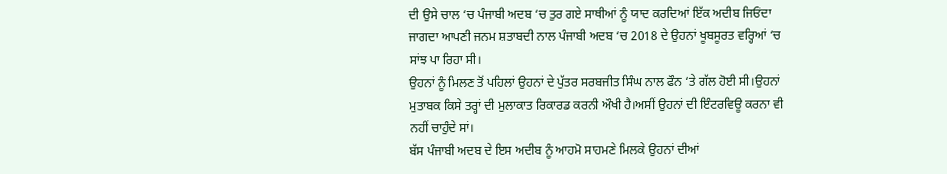ਦੀ ਉਸੇ ਚਾਲ ‘ਚ ਪੰਜਾਬੀ ਅਦਬ ‘ਚ ਤੁਰ ਗਏ ਸਾਥੀਆਂ ਨੂੰ ਯਾਦ ਕਰਦਿਆਂ ਇੱਕ ਅਦੀਬ ਜਿਓਂਦਾ ਜਾਗਦਾ ਆਪਣੀ ਜਨਮ ਸ਼ਤਾਬਦੀ ਨਾਲ ਪੰਜਾਬੀ ਅਦਬ ‘ਚ 2018 ਦੇ ਉਹਨਾਂ ਖੂਬਸੂਰਤ ਵਰ੍ਹਿਆਂ ‘ਚ ਸਾਂਝ ਪਾ ਰਿਹਾ ਸੀ।
ਉਹਨਾਂ ਨੂੰ ਮਿਲਣ ਤੋਂ ਪਹਿਲਾਂ ਉਹਨਾਂ ਦੇ ਪੁੱਤਰ ਸਰਬਜੀਤ ਸਿੰਘ ਨਾਲ ਫੌਨ ‘ਤੇ ਗੱਲ ਹੋਈ ਸੀ।ਉਹਨਾਂ ਮੁਤਾਬਕ ਕਿਸੇ ਤਰ੍ਹਾਂ ਦੀ ਮੁਲਾਕਾਤ ਰਿਕਾਰਡ ਕਰਨੀ ਔਖੀ ਹੈ।ਅਸੀਂ ਉਹਨਾਂ ਦੀ ਇੰਟਰਵਿਊ ਕਰਨਾ ਵੀ ਨਹੀਂ ਚਾਹੁੰਦੇ ਸਾਂ।
ਬੱਸ ਪੰਜਾਬੀ ਅਦਬ ਦੇ ਇਸ ਅਦੀਬ ਨੂੰ ਆਹਮੋ ਸਾਹਮਣੇ ਮਿਲਕੇ ਉਹਨਾਂ ਦੀਆਂ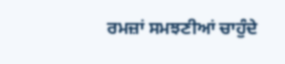ਰਮਜ਼ਾਂ ਸਮਝਣੀਆਂ ਚਾਹੁੰਦੇ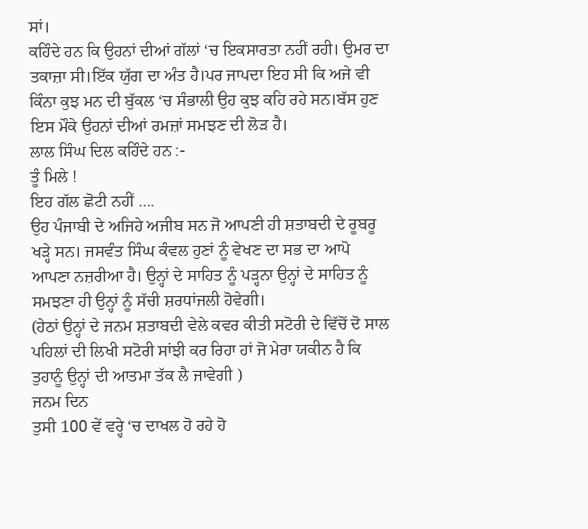ਸਾਂ।
ਕਹਿੰਦੇ ਹਨ ਕਿ ਉਹਨਾਂ ਦੀਆਂ ਗੱਲਾਂ ‘ਚ ਇਕਸਾਰਤਾ ਨਹੀਂ ਰਹੀ। ਉਮਰ ਦਾ ਤਕਾਜ਼ਾ ਸੀ।ਇੱਕ ਯੁੱਗ ਦਾ ਅੰਤ ਹੈ।ਪਰ ਜਾਪਦਾ ਇਹ ਸੀ ਕਿ ਅਜੇ ਵੀ ਕਿੰਨਾ ਕੁਝ ਮਨ ਦੀ ਬੁੱਕਲ ‘ਚ ਸੰਭਾਲੀ ਉਹ ਕੁਝ ਕਹਿ ਰਹੇ ਸਨ।ਬੱਸ ਹੁਣ ਇਸ ਮੌਕੇ ਉਹਨਾਂ ਦੀਆਂ ਰਮਜ਼ਾਂ ਸਮਝਣ ਦੀ ਲੋੜ ਹੈ।
ਲਾਲ ਸਿੰਘ ਦਿਲ ਕਹਿੰਦੇ ਹਨ :-
ਤੂੰ ਮਿਲੇ !
ਇਹ ਗੱਲ ਛੋਟੀ ਨਹੀਂ ….
ਉਹ ਪੰਜਾਬੀ ਦੇ ਅਜਿਹੇ ਅਜੀਬ ਸਨ ਜੋ ਆਪਣੀ ਹੀ ਸ਼ਤਾਬਦੀ ਦੇ ਰੂਬਰੂ ਖੜ੍ਹੇ ਸਨ। ਜਸਵੰਤ ਸਿੰਘ ਕੰਵਲ ਹੁਣਾਂ ਨੂੰ ਵੇਖਣ ਦਾ ਸਭ ਦਾ ਆਪੋ ਆਪਣਾ ਨਜ਼ਰੀਆ ਹੈ। ਉਨ੍ਹਾਂ ਦੇ ਸਾਹਿਤ ਨੂੰ ਪੜ੍ਹਨਾ ਉਨ੍ਹਾਂ ਦੇ ਸਾਹਿਤ ਨੂੰ ਸਮਝਣਾ ਹੀ ਉਨ੍ਹਾਂ ਨੂੰ ਸੱਚੀ ਸ਼ਰਧਾਂਜਲੀ ਹੋਵੇਗੀ।
(ਹੇਠਾਂ ਉਨ੍ਹਾਂ ਦੇ ਜਨਮ ਸ਼ਤਾਬਦੀ ਵੇਲੇ ਕਵਰ ਕੀਤੀ ਸਟੋਰੀ ਦੇ ਵਿੱਚੋਂ ਦੋ ਸਾਲ ਪਹਿਲਾਂ ਦੀ ਲਿਖੀ ਸਟੋਰੀ ਸਾਂਝੀ ਕਰ ਰਿਹਾ ਹਾਂ ਜੋ ਮੇਰਾ ਯਕੀਨ ਹੈ ਕਿ ਤੁਹਾਨੂੰ ਉਨ੍ਹਾਂ ਦੀ ਆਤਮਾ ਤੱਕ ਲੈ ਜਾਵੇਗੀ )
ਜਨਮ ਦਿਨ
ਤੁਸੀ 100 ਵੇਂ ਵਰ੍ਹੇ ‘ਚ ਦਾਖਲ ਹੋ ਰਹੇ ਹੋ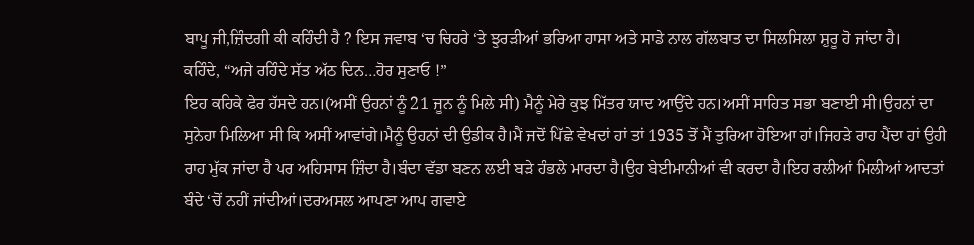ਬਾਪੂ ਜੀ,ਜ਼ਿੰਦਗੀ ਕੀ ਕਹਿੰਦੀ ਹੈ ? ਇਸ ਜਵਾਬ ‘ਚ ਚਿਹਰੇ ‘ਤੇ ਝੁਰੜੀਆਂ ਭਰਿਆ ਹਾਸਾ ਅਤੇ ਸਾਡੇ ਨਾਲ ਗੱਲਬਾਤ ਦਾ ਸਿਲਸਿਲਾ ਸ਼ੁਰੂ ਹੋ ਜਾਂਦਾ ਹੈ।
ਕਹਿੰਦੇ, “ਅਜੇ ਰਹਿੰਦੇ ਸੱਤ ਅੱਠ ਦਿਨ…ਹੋਰ ਸੁਣਾਓ !”
ਇਹ ਕਹਿਕੇ ਫੇਰ ਹੱਸਦੇ ਹਨ।(ਅਸੀਂ ਉਹਨਾਂ ਨੂੰ 21 ਜੂਨ ਨੂੰ ਮਿਲੇ ਸੀ) ਮੈਨੂੰ ਮੇਰੇ ਕੁਝ ਮਿੱਤਰ ਯਾਦ ਆਉਂਦੇ ਹਨ।ਅਸੀਂ ਸਾਹਿਤ ਸਭਾ ਬਣਾਈ ਸੀ।ਉਹਨਾਂ ਦਾ ਸੁਨੇਹਾ ਮਿਲਿਆ ਸੀ ਕਿ ਅਸੀਂ ਆਵਾਂਗੇ।ਮੈਨੂੰ ਉਹਨਾਂ ਦੀ ਉਡੀਕ ਹੈ।ਮੈਂ ਜਦੋਂ ਪਿੱਛੇ ਵੇਖਦਾਂ ਹਾਂ ਤਾਂ 1935 ਤੋਂ ਮੈਂ ਤੁਰਿਆ ਹੋਇਆ ਹਾਂ।ਜਿਹੜੇ ਰਾਹ ਪੈਂਦਾ ਹਾਂ ਉਹੀ ਰਾਹ ਮੁੱਕ ਜਾਂਦਾ ਹੈ ਪਰ ਅਹਿਸਾਸ ਜ਼ਿੰਦਾ ਹੈ।ਬੰਦਾ ਵੱਡਾ ਬਣਨ ਲਈ ਬੜੇ ਹੰਭਲੇ ਮਾਰਦਾ ਹੈ।ਉਹ ਬੇਈਮਾਨੀਆਂ ਵੀ ਕਰਦਾ ਹੈ।ਇਹ ਰਲੀਆਂ ਮਿਲੀਆਂ ਆਦਤਾਂ ਬੰਦੇ ‘ਚੋਂ ਨਹੀਂ ਜਾਂਦੀਆਂ।ਦਰਅਸਲ ਆਪਣਾ ਆਪ ਗਵਾਏ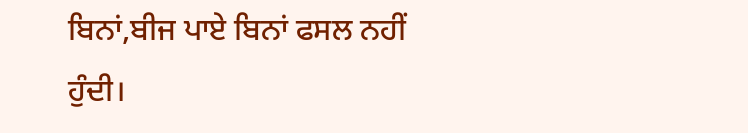ਬਿਨਾਂ,ਬੀਜ ਪਾਏ ਬਿਨਾਂ ਫਸਲ ਨਹੀਂ ਹੁੰਦੀ।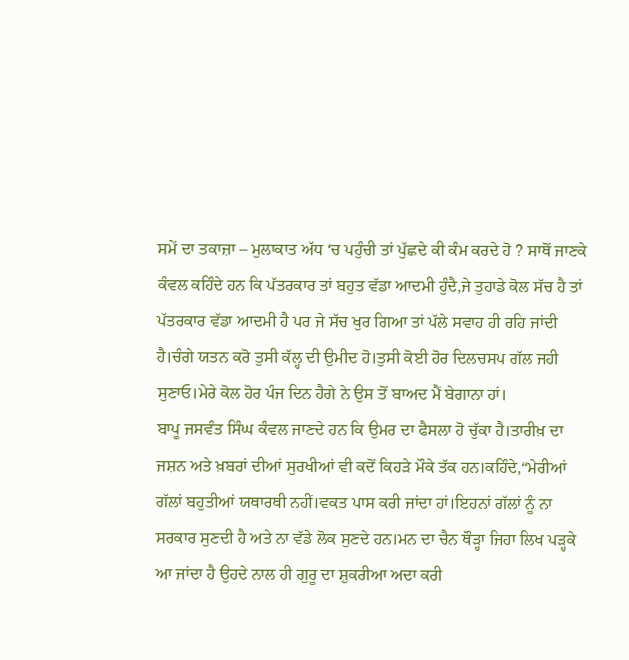ਸਮੇਂ ਦਾ ਤਕਾਜ਼ਾ – ਮੁਲਾਕਾਤ ਅੱਧ ‘ਚ ਪਹੁੰਚੀ ਤਾਂ ਪੁੱਛਦੇ ਕੀ ਕੰਮ ਕਰਦੇ ਹੋ ? ਸਾਥੋਂ ਜਾਣਕੇ ਕੰਵਲ ਕਹਿੰਦੇ ਹਨ ਕਿ ਪੱਤਰਕਾਰ ਤਾਂ ਬਹੁਤ ਵੱਡਾ ਆਦਮੀ ਹੁੰਦੈ,ਜੇ ਤੁਹਾਡੇ ਕੋਲ ਸੱਚ ਹੈ ਤਾਂ ਪੱਤਰਕਾਰ ਵੱਡਾ ਆਦਮੀ ਹੈ ਪਰ ਜੇ ਸੱਚ ਖੁਰ ਗਿਆ ਤਾਂ ਪੱਲੇ ਸਵਾਹ ਹੀ ਰਹਿ ਜਾਂਦੀ ਹੈ।ਚੰਗੇ ਯਤਨ ਕਰੋ ਤੁਸੀ ਕੱਲ੍ਹ ਦੀ ਉਮੀਦ ਹੋ।ਤੁਸੀ ਕੋਈ ਹੋਰ ਦਿਲਚਸਪ ਗੱਲ ਜਹੀ ਸੁਣਾਓ।ਮੇਰੇ ਕੋਲ ਹੋਰ ਪੰਜ ਦਿਨ ਹੈਗੇ ਨੇ ਉਸ ਤੋਂ ਬਾਅਦ ਮੈਂ ਬੇਗਾਨਾ ਹਾਂ।
ਬਾਪੂ ਜਸਵੰਤ ਸਿੰਘ ਕੰਵਲ ਜਾਣਦੇ ਹਨ ਕਿ ਉਮਰ ਦਾ ਫੈਸਲਾ ਹੋ ਚੁੱਕਾ ਹੈ।ਤਾਰੀਖ਼ ਦਾ ਜਸ਼ਨ ਅਤੇ ਖ਼ਬਰਾਂ ਦੀਆਂ ਸੁਰਖੀਆਂ ਵੀ ਕਦੋਂ ਕਿਹੜੇ ਮੌਕੇ ਤੱਕ ਹਨ।ਕਹਿੰਦੇ,“ਮੇਰੀਆਂ ਗੱਲਾਂ ਬਹੁਤੀਆਂ ਯਥਾਰਥੀ ਨਹੀਂ।ਵਕਤ ਪਾਸ ਕਰੀ ਜਾਂਦਾ ਹਾਂ।ਇਹਨਾਂ ਗੱਲਾਂ ਨੂੰ ਨਾ ਸਰਕਾਰ ਸੁਣਦੀ ਹੈ ਅਤੇ ਨਾ ਵੱਡੇ ਲੋਕ ਸੁਣਦੇ ਹਨ।ਮਨ ਦਾ ਚੈਨ ਥੌੜ੍ਹਾ ਜਿਹਾ ਲਿਖ ਪੜ੍ਹਕੇ ਆ ਜਾਂਦਾ ਹੈ ਉਹਦੇ ਨਾਲ ਹੀ ਗੁਰੂ ਦਾ ਸ਼ੁਕਰੀਆ ਅਦਾ ਕਰੀ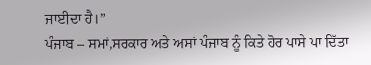ਜਾਈਦਾ ਹੈ।”
ਪੰਜਾਬ – ਸਮਾਂ,ਸਰਕਾਰ ਅਤੇ ਅਸਾਂ ਪੰਜਾਬ ਨੂੰ ਕਿਤੇ ਹੋਰ ਪਾਸੇ ਪਾ ਦਿੱਤਾ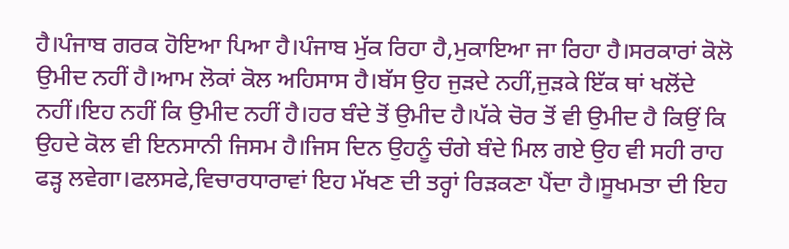ਹੈ।ਪੰਜਾਬ ਗਰਕ ਹੋਇਆ ਪਿਆ ਹੈ।ਪੰਜਾਬ ਮੁੱਕ ਰਿਹਾ ਹੈ,ਮੁਕਾਇਆ ਜਾ ਰਿਹਾ ਹੈ।ਸਰਕਾਰਾਂ ਕੋਲੋ ਉਮੀਦ ਨਹੀਂ ਹੈ।ਆਮ ਲੋਕਾਂ ਕੋਲ ਅਹਿਸਾਸ ਹੈ।ਬੱਸ ਉਹ ਜੁੜਦੇ ਨਹੀਂ,ਜੁੜਕੇ ਇੱਕ ਥਾਂ ਖਲੋਂਦੇ ਨਹੀਂ।ਇਹ ਨਹੀਂ ਕਿ ਉਮੀਦ ਨਹੀਂ ਹੈ।ਹਰ ਬੰਦੇ ਤੋਂ ਉਮੀਦ ਹੈ।ਪੱਕੇ ਚੋਰ ਤੋਂ ਵੀ ਉਮੀਦ ਹੈ ਕਿਉਂ ਕਿ ਉਹਦੇ ਕੋਲ ਵੀ ਇਨਸਾਨੀ ਜਿਸਮ ਹੈ।ਜਿਸ ਦਿਨ ਉਹਨੂੰ ਚੰਗੇ ਬੰਦੇ ਮਿਲ ਗਏ ਉਹ ਵੀ ਸਹੀ ਰਾਹ ਫੜ੍ਹ ਲਵੇਗਾ।ਫਲਸਫੇ,ਵਿਚਾਰਧਾਰਾਵਾਂ ਇਹ ਮੱਖਣ ਦੀ ਤਰ੍ਹਾਂ ਰਿੜਕਣਾ ਪੈਂਦਾ ਹੈ।ਸੂਖਮਤਾ ਦੀ ਇਹ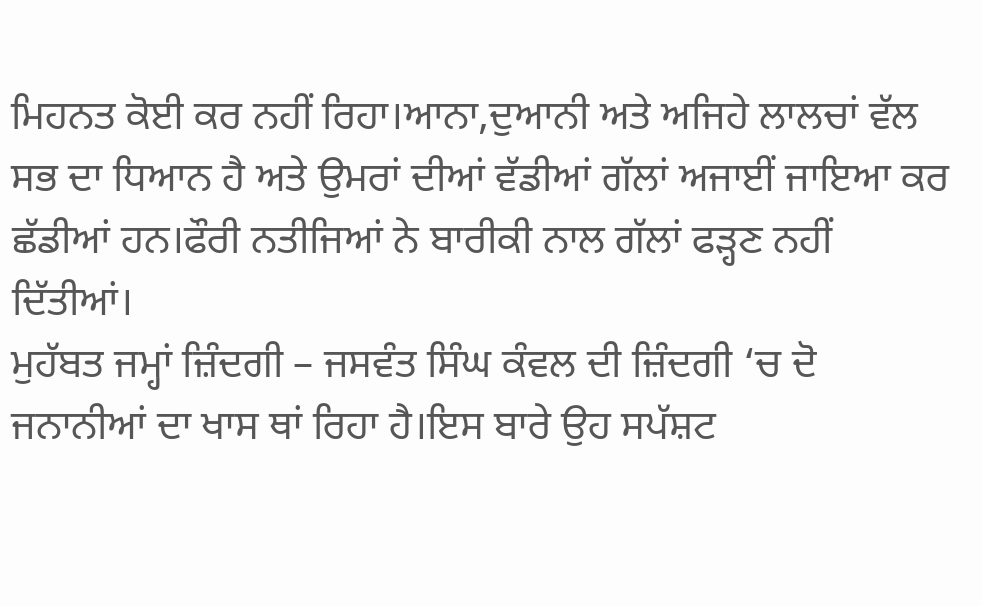ਮਿਹਨਤ ਕੋਈ ਕਰ ਨਹੀਂ ਰਿਹਾ।ਆਨਾ,ਦੁਆਨੀ ਅਤੇ ਅਜਿਹੇ ਲਾਲਚਾਂ ਵੱਲ ਸਭ ਦਾ ਧਿਆਨ ਹੈ ਅਤੇ ਉਮਰਾਂ ਦੀਆਂ ਵੱਡੀਆਂ ਗੱਲਾਂ ਅਜਾਈਂ ਜਾਇਆ ਕਰ ਛੱਡੀਆਂ ਹਨ।ਫੌਰੀ ਨਤੀਜਿਆਂ ਨੇ ਬਾਰੀਕੀ ਨਾਲ ਗੱਲਾਂ ਫੜ੍ਹਣ ਨਹੀਂ ਦਿੱਤੀਆਂ।
ਮੁਹੱਬਤ ਜਮ੍ਹਾਂ ਜ਼ਿੰਦਗੀ – ਜਸਵੰਤ ਸਿੰਘ ਕੰਵਲ ਦੀ ਜ਼ਿੰਦਗੀ ‘ਚ ਦੋ ਜਨਾਨੀਆਂ ਦਾ ਖਾਸ ਥਾਂ ਰਿਹਾ ਹੈ।ਇਸ ਬਾਰੇ ਉਹ ਸਪੱਸ਼ਟ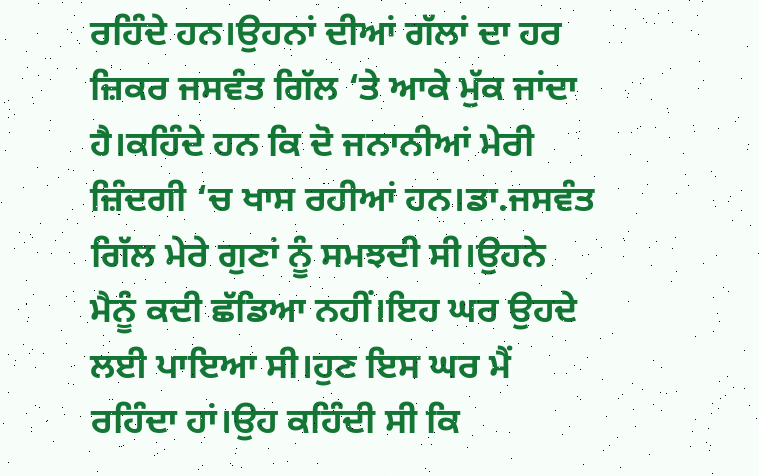ਰਹਿੰਦੇ ਹਨ।ਉਹਨਾਂ ਦੀਆਂ ਗੱਲਾਂ ਦਾ ਹਰ ਜ਼ਿਕਰ ਜਸਵੰਤ ਗਿੱਲ ‘ਤੇ ਆਕੇ ਮੁੱਕ ਜਾਂਦਾ ਹੈ।ਕਹਿੰਦੇ ਹਨ ਕਿ ਦੋ ਜਨਾਨੀਆਂ ਮੇਰੀ ਜ਼ਿੰਦਗੀ ‘ਚ ਖਾਸ ਰਹੀਆਂ ਹਨ।ਡਾ.ਜਸਵੰਤ ਗਿੱਲ ਮੇਰੇ ਗੁਣਾਂ ਨੂੰ ਸਮਝਦੀ ਸੀ।ਉਹਨੇ ਮੈਨੂੰ ਕਦੀ ਛੱਡਿਆ ਨਹੀਂ।ਇਹ ਘਰ ਉਹਦੇ ਲਈ ਪਾਇਆ ਸੀ।ਹੁਣ ਇਸ ਘਰ ਮੈਂ ਰਹਿੰਦਾ ਹਾਂ।ਉਹ ਕਹਿੰਦੀ ਸੀ ਕਿ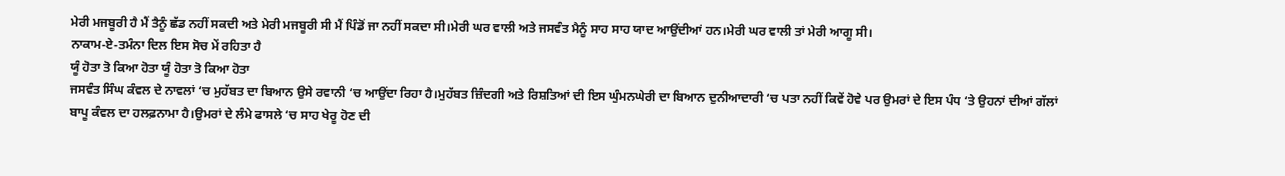ਮੇਰੀ ਮਜਬੂਰੀ ਹੈ ਮੈਂ ਤੈਨੂੰ ਛੱਡ ਨਹੀਂ ਸਕਦੀ ਅਤੇ ਮੇਰੀ ਮਜਬੂਰੀ ਸੀ ਮੈਂ ਪਿੰਡੋਂ ਜਾ ਨਹੀਂ ਸਕਦਾ ਸੀ।ਮੇਰੀ ਘਰ ਵਾਲੀ ਅਤੇ ਜਸਵੰਤ ਮੈਨੂੰ ਸਾਹ ਸਾਹ ਯਾਦ ਆਉਂਦੀਆਂ ਹਨ।ਮੇਰੀ ਘਰ ਵਾਲੀ ਤਾਂ ਮੇਰੀ ਆਗੂ ਸੀ।
ਨਾਕਾਮ-ਏ-ਤਮੰਨਾ ਦਿਲ ਇਸ ਸੋਚ ਮੇਂ ਰਹਿਤਾ ਹੈ
ਯੂੰ ਹੋਤਾ ਤੋ ਕਿਆ ਹੋਤਾ ਯੂੰ ਹੋਤਾ ਤੋ ਕਿਆ ਹੋਤਾ
ਜਸਵੰਤ ਸਿੰਘ ਕੰਵਲ ਦੇ ਨਾਵਲਾਂ ‘ਚ ਮੁਹੱਬਤ ਦਾ ਬਿਆਨ ਉਸੇ ਰਵਾਨੀ ‘ਚ ਆਉਂਦਾ ਰਿਹਾ ਹੈ।ਮੁਹੱਬਤ ਜ਼ਿੰਦਗੀ ਅਤੇ ਰਿਸ਼ਤਿਆਂ ਦੀ ਇਸ ਘੁੰਮਨਘੇਰੀ ਦਾ ਬਿਆਨ ਦੁਨੀਆਦਾਰੀ ‘ਚ ਪਤਾ ਨਹੀਂ ਕਿਵੇਂ ਹੋਵੇ ਪਰ ਉਮਰਾਂ ਦੇ ਇਸ ਪੰਧ ‘ਤੇ ਉਹਨਾਂ ਦੀਆਂ ਗੱਲਾਂ ਬਾਪੂ ਕੰਵਲ ਦਾ ਹਲਫ਼ਨਾਮਾ ਹੈ।ਉਮਰਾਂ ਦੇ ਲੰਮੇ ਫਾਸਲੇ ‘ਚ ਸਾਹ ਖੇਰੂ ਹੋਣ ਦੀ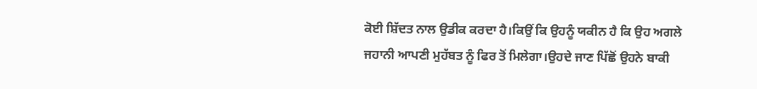ਕੋਈ ਸ਼ਿੱਦਤ ਨਾਲ ਉਡੀਕ ਕਰਦਾ ਹੈ।ਕਿਉਂ ਕਿ ਉਹਨੂੰ ਯਕੀਨ ਹੈ ਕਿ ਉਹ ਅਗਲੇ ਜਹਾਨੀ ਆਪਣੀ ਮੁਹੱਬਤ ਨੂੰ ਫਿਰ ਤੋਂ ਮਿਲੇਗਾ।ਉਹਦੇ ਜਾਣ ਪਿੱਛੋਂ ਉਹਨੇ ਬਾਕੀ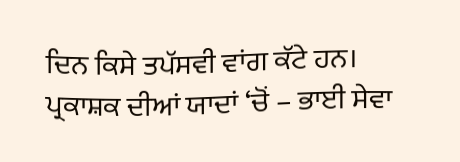ਦਿਨ ਕਿਸੇ ਤਪੱਸਵੀ ਵਾਂਗ ਕੱਟੇ ਹਨ।
ਪ੍ਰਕਾਸ਼ਕ ਦੀਆਂ ਯਾਦਾਂ ‘ਚੋਂ – ਭਾਈ ਸੇਵਾ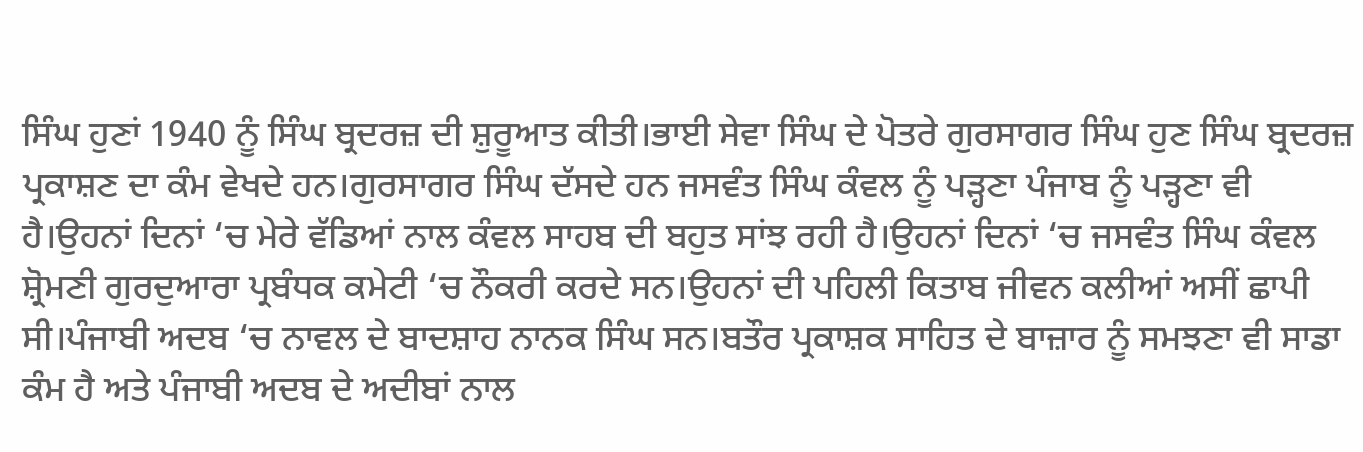ਸਿੰਘ ਹੁਣਾਂ 1940 ਨੂੰ ਸਿੰਘ ਬ੍ਰਦਰਜ਼ ਦੀ ਸ਼ੁਰੂਆਤ ਕੀਤੀ।ਭਾਈ ਸੇਵਾ ਸਿੰਘ ਦੇ ਪੋਤਰੇ ਗੁਰਸਾਗਰ ਸਿੰਘ ਹੁਣ ਸਿੰਘ ਬ੍ਰਦਰਜ਼ ਪ੍ਰਕਾਸ਼ਣ ਦਾ ਕੰਮ ਵੇਖਦੇ ਹਨ।ਗੁਰਸਾਗਰ ਸਿੰਘ ਦੱਸਦੇ ਹਨ ਜਸਵੰਤ ਸਿੰਘ ਕੰਵਲ ਨੂੰ ਪੜ੍ਹਣਾ ਪੰਜਾਬ ਨੂੰ ਪੜ੍ਹਣਾ ਵੀ ਹੈ।ਉਹਨਾਂ ਦਿਨਾਂ ‘ਚ ਮੇਰੇ ਵੱਡਿਆਂ ਨਾਲ ਕੰਵਲ ਸਾਹਬ ਦੀ ਬਹੁਤ ਸਾਂਝ ਰਹੀ ਹੈ।ਉਹਨਾਂ ਦਿਨਾਂ ‘ਚ ਜਸਵੰਤ ਸਿੰਘ ਕੰਵਲ ਸ਼੍ਰੋਮਣੀ ਗੁਰਦੁਆਰਾ ਪ੍ਰਬੰਧਕ ਕਮੇਟੀ ‘ਚ ਨੌਕਰੀ ਕਰਦੇ ਸਨ।ਉਹਨਾਂ ਦੀ ਪਹਿਲੀ ਕਿਤਾਬ ਜੀਵਨ ਕਲੀਆਂ ਅਸੀਂ ਛਾਪੀ ਸੀ।ਪੰਜਾਬੀ ਅਦਬ ‘ਚ ਨਾਵਲ ਦੇ ਬਾਦਸ਼ਾਹ ਨਾਨਕ ਸਿੰਘ ਸਨ।ਬਤੌਰ ਪ੍ਰਕਾਸ਼ਕ ਸਾਹਿਤ ਦੇ ਬਾਜ਼ਾਰ ਨੂੰ ਸਮਝਣਾ ਵੀ ਸਾਡਾ ਕੰਮ ਹੈ ਅਤੇ ਪੰਜਾਬੀ ਅਦਬ ਦੇ ਅਦੀਬਾਂ ਨਾਲ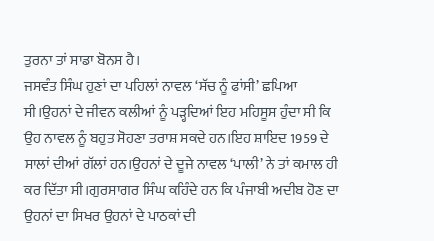ਤੁਰਨਾ ਤਾਂ ਸਾਡਾ ਬੋਨਸ ਹੈ।
ਜਸਵੰਤ ਸਿੰਘ ਹੁਣਾਂ ਦਾ ਪਹਿਲਾਂ ਨਾਵਲ ‘ਸੱਚ ਨੂੰ ਫਾਂਸੀ’ ਛਪਿਆ ਸੀ।ਉਹਨਾਂ ਦੇ ਜੀਵਨ ਕਲੀਆਂ ਨੂੰ ਪੜ੍ਹਦਿਆਂ ਇਹ ਮਹਿਸੂਸ ਹੁੰਦਾ ਸੀ ਕਿ ਉਹ ਨਾਵਲ ਨੂੰ ਬਹੁਤ ਸੋਹਣਾ ਤਰਾਸ਼ ਸਕਦੇ ਹਨ।ਇਹ ਸ਼ਾਇਦ 1959 ਦੇ ਸਾਲਾਂ ਦੀਆਂ ਗੱਲਾਂ ਹਨ।ਉਹਨਾਂ ਦੇ ਦੂਜੇ ਨਾਵਲ ‘ਪਾਲੀ’ ਨੇ ਤਾਂ ਕਮਾਲ ਹੀ ਕਰ ਦਿੱਤਾ ਸੀ।ਗੁਰਸਾਗਰ ਸਿੰਘ ਕਹਿੰਦੇ ਹਨ ਕਿ ਪੰਜਾਬੀ ਅਦੀਬ ਹੋਣ ਦਾ ਉਹਨਾਂ ਦਾ ਸਿਖਰ ਉਹਨਾਂ ਦੇ ਪਾਠਕਾਂ ਦੀ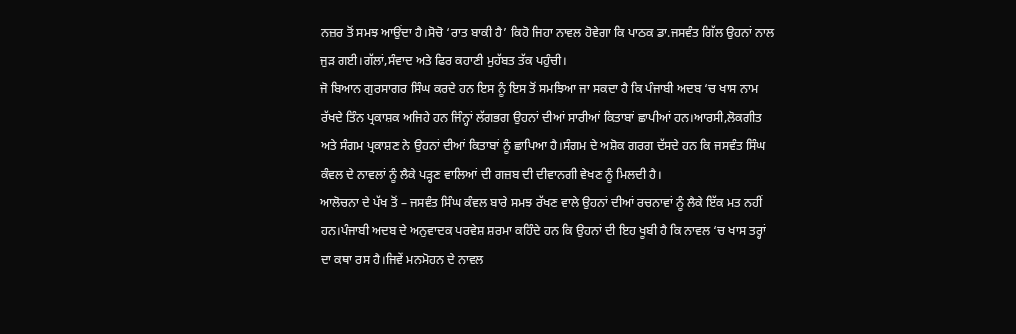ਨਜ਼ਰ ਤੋਂ ਸਮਝ ਆਉਂਦਾ ਹੈ।ਸੋਚੋ ‘ਰਾਤ ਬਾਕੀ ਹੈ’ ਕਿਹੋ ਜਿਹਾ ਨਾਵਲ ਹੋਵੇਗਾ ਕਿ ਪਾਠਕ ਡਾ.ਜਸਵੰਤ ਗਿੱਲ ਉਹਨਾਂ ਨਾਲ ਜੁੜ ਗਈ।ਗੱਲਾਂ,ਸੰਵਾਦ ਅਤੇ ਫਿਰ ਕਹਾਣੀ ਮੁਹੱਬਤ ਤੱਕ ਪਹੁੰਚੀ।
ਜੋ ਬਿਆਨ ਗੁਰਸਾਗਰ ਸਿੰਘ ਕਰਦੇ ਹਨ ਇਸ ਨੂੰ ਇਸ ਤੋਂ ਸਮਝਿਆ ਜਾ ਸਕਦਾ ਹੈ ਕਿ ਪੰਜਾਬੀ ਅਦਬ ‘ਚ ਖਾਸ ਨਾਮ ਰੱਖਦੇ ਤਿੰਨ ਪ੍ਰਕਾਸ਼ਕ ਅਜਿਹੇ ਹਨ ਜਿੰਨ੍ਹਾਂ ਲੱਗਭਗ ਉਹਨਾਂ ਦੀਆਂ ਸਾਰੀਆਂ ਕਿਤਾਬਾਂ ਛਾਪੀਆਂ ਹਨ।ਆਰਸੀ,ਲੋਕਗੀਤ ਅਤੇ ਸੰਗਮ ਪ੍ਰਕਾਸ਼ਣ ਨੇ ਉਹਨਾਂ ਦੀਆਂ ਕਿਤਾਬਾਂ ਨੂੰ ਛਾਪਿਆ ਹੈ।ਸੰਗਮ ਦੇ ਅਸ਼ੋਕ ਗਰਗ ਦੱਸਦੇ ਹਨ ਕਿ ਜਸਵੰਤ ਸਿੰਘ ਕੰਵਲ ਦੇ ਨਾਵਲਾਂ ਨੂੰ ਲੈਕੇ ਪੜ੍ਹਣ ਵਾਲਿਆਂ ਦੀ ਗਜ਼ਬ ਦੀ ਦੀਵਾਨਗੀ ਵੇਖਣ ਨੂੰ ਮਿਲਦੀ ਹੈ।
ਆਲੋਚਨਾ ਦੇ ਪੱਖ ਤੋਂ – ਜਸਵੰਤ ਸਿੰਘ ਕੰਵਲ ਬਾਰੇ ਸਮਝ ਰੱਖਣ ਵਾਲੇ ਉਹਨਾਂ ਦੀਆਂ ਰਚਨਾਵਾਂ ਨੂੰ ਲੈਕੇ ਇੱਕ ਮਤ ਨਹੀਂ ਹਨ।ਪੰਜਾਬੀ ਅਦਬ ਦੇ ਅਨੁਵਾਦਕ ਪਰਵੇਸ਼ ਸ਼ਰਮਾ ਕਹਿੰਦੇ ਹਨ ਕਿ ਉਹਨਾਂ ਦੀ ਇਹ ਖੂਬੀ ਹੈ ਕਿ ਨਾਵਲ ‘ਚ ਖਾਸ ਤਰ੍ਹਾਂ ਦਾ ਕਥਾ ਰਸ ਹੈ।ਜਿਵੇਂ ਮਨਮੋਹਨ ਦੇ ਨਾਵਲ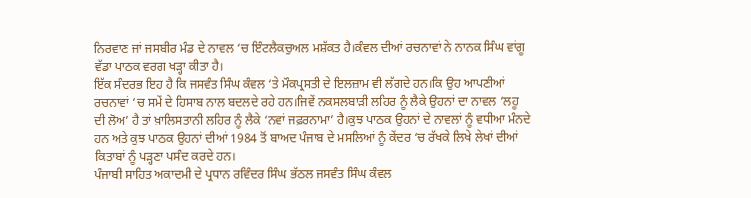ਨਿਰਵਾਣ ਜਾਂ ਜਸਬੀਰ ਮੰਡ ਦੇ ਨਾਵਲ ‘ਚ ਇੰਟਲੈਕਚੁਅਲ ਮਸ਼ੱਕਤ ਹੈ।ਕੰਵਲ ਦੀਆਂ ਰਚਨਾਵਾਂ ਨੇ ਨਾਨਕ ਸਿੰਘ ਵਾਂਗੂ ਵੱਡਾ ਪਾਠਕ ਵਰਗ ਖੜ੍ਹਾ ਕੀਤਾ ਹੈ।
ਇੱਕ ਸੰਦਰਭ ਇਹ ਹੈ ਕਿ ਜਸਵੰਤ ਸਿੰਘ ਕੰਵਲ ‘ਤੇ ਮੌਕਪ੍ਰਸਤੀ ਦੇ ਇਲਜ਼ਾਮ ਵੀ ਲੱਗਦੇ ਹਨ।ਕਿ ਉਹ ਆਪਣੀਆਂ ਰਚਨਾਵਾਂ ‘ਚ ਸਮੇਂ ਦੇ ਹਿਸਾਬ ਨਾਲ ਬਦਲਦੇ ਰਹੇ ਹਨ।ਜਿਵੇਂ ਨਕਸਲਬਾੜੀ ਲਹਿਰ ਨੂੰ ਲੈਕੇ ਉਹਨਾਂ ਦਾ ਨਾਵਲ ‘ਲਹੂ ਦੀ ਲੋਅ’ ਹੈ ਤਾਂ ਖ਼ਾਲਿਸਤਾਨੀ ਲਹਿਰ ਨੂੰ ਲੈਕੇ ‘ਨਵਾਂ ਜਫ਼ਰਨਾਮਾ’ ਹੈ।ਕੁਝ ਪਾਠਕ ਉਹਨਾਂ ਦੇ ਨਾਵਲਾਂ ਨੂੰ ਵਧੀਆ ਮੰਨਦੇ ਹਨ ਅਤੇ ਕੁਝ ਪਾਠਕ ਉਹਨਾਂ ਦੀਆਂ 1984 ਤੋਂ ਬਾਅਦ ਪੰਜਾਬ ਦੇ ਮਸਲਿਆਂ ਨੂੰ ਕੇਂਦਰ ‘ਚ ਰੱਖਕੇ ਲਿਖੇ ਲੇਖਾਂ ਦੀਆਂ ਕਿਤਾਬਾਂ ਨੂੰ ਪੜ੍ਹਣਾ ਪਸੰਦ ਕਰਦੇ ਹਨ।
ਪੰਜਾਬੀ ਸਾਹਿਤ ਅਕਾਦਮੀ ਦੇ ਪ੍ਰਧਾਨ ਰਵਿੰਦਰ ਸਿੰਘ ਭੱਠਲ ਜਸਵੰਤ ਸਿੰਘ ਕੰਵਲ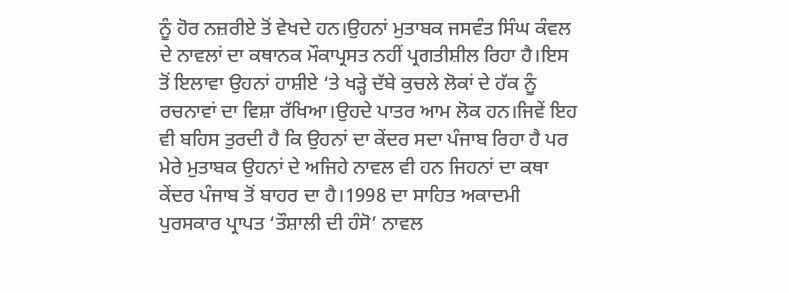ਨੂੰ ਹੋਰ ਨਜ਼ਰੀਏ ਤੋਂ ਵੇਖਦੇ ਹਨ।ਉਹਨਾਂ ਮੁਤਾਬਕ ਜਸਵੰਤ ਸਿੰਘ ਕੰਵਲ ਦੇ ਨਾਵਲਾਂ ਦਾ ਕਥਾਨਕ ਮੌਕਾਪ੍ਰਸਤ ਨਹੀਂ ਪ੍ਰਗਤੀਸ਼ੀਲ ਰਿਹਾ ਹੈ।ਇਸ ਤੋਂ ਇਲਾਵਾ ਉਹਨਾਂ ਹਾਸ਼ੀਏ ‘ਤੇ ਖੜ੍ਹੇ ਦੱਬੇ ਕੁਚਲੇ ਲੋਕਾਂ ਦੇ ਹੱਕ ਨੂੰ ਰਚਨਾਵਾਂ ਦਾ ਵਿਸ਼ਾ ਰੱਖਿਆ।ਉਹਦੇ ਪਾਤਰ ਆਮ ਲੋਕ ਹਨ।ਜਿਵੇਂ ਇਹ ਵੀ ਬਹਿਸ ਤੁਰਦੀ ਹੈ ਕਿ ਉਹਨਾਂ ਦਾ ਕੇਂਦਰ ਸਦਾ ਪੰਜਾਬ ਰਿਹਾ ਹੈ ਪਰ ਮੇਰੇ ਮੁਤਾਬਕ ਉਹਨਾਂ ਦੇ ਅਜਿਹੇ ਨਾਵਲ ਵੀ ਹਨ ਜਿਹਨਾਂ ਦਾ ਕਥਾ ਕੇਂਦਰ ਪੰਜਾਬ ਤੋਂ ਬਾਹਰ ਦਾ ਹੈ।1998 ਦਾ ਸਾਹਿਤ ਅਕਾਦਮੀ ਪੁਰਸਕਾਰ ਪ੍ਰਾਪਤ ‘ਤੌਸ਼ਾਲੀ ਦੀ ਹੰਸੋ’ ਨਾਵਲ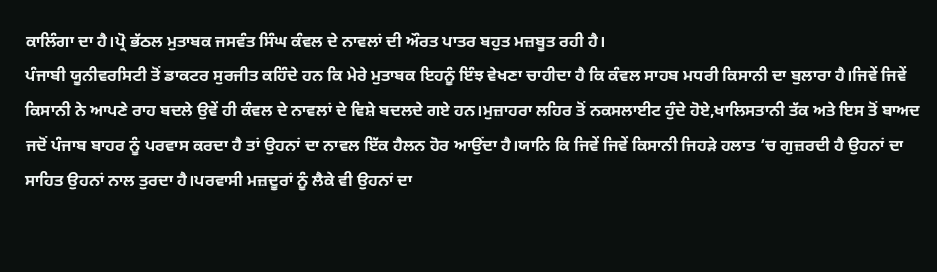ਕਾਲਿੰਗਾ ਦਾ ਹੈ।ਪ੍ਰੋ ਭੱਠਲ ਮੁਤਾਬਕ ਜਸਵੰਤ ਸਿੰਘ ਕੰਵਲ ਦੇ ਨਾਵਲਾਂ ਦੀ ਔਰਤ ਪਾਤਰ ਬਹੁਤ ਮਜ਼ਬੂਤ ਰਹੀ ਹੈ।
ਪੰਜਾਬੀ ਯੂਨੀਵਰਸਿਟੀ ਤੋਂ ਡਾਕਟਰ ਸੁਰਜੀਤ ਕਹਿੰਦੇ ਹਨ ਕਿ ਮੇਰੇ ਮੁਤਾਬਕ ਇਹਨੂੰ ਇੰਝ ਵੇਖਣਾ ਚਾਹੀਦਾ ਹੈ ਕਿ ਕੰਵਲ ਸਾਹਬ ਮਧਰੀ ਕਿਸਾਨੀ ਦਾ ਬੁਲਾਰਾ ਹੈ।ਜਿਵੇਂ ਜਿਵੇਂ ਕਿਸਾਨੀ ਨੇ ਆਪਣੇ ਰਾਹ ਬਦਲੇ ਉਵੇਂ ਹੀ ਕੰਵਲ ਦੇ ਨਾਵਲਾਂ ਦੇ ਵਿਸ਼ੇ ਬਦਲਦੇ ਗਏ ਹਨ।ਮੁਜ਼ਾਹਰਾ ਲਹਿਰ ਤੋਂ ਨਕਸਲਾਈਟ ਹੁੰਦੇ ਹੋਏ,ਖਾਲਿਸਤਾਨੀ ਤੱਕ ਅਤੇ ਇਸ ਤੋਂ ਬਾਅਦ ਜਦੋਂ ਪੰਜਾਬ ਬਾਹਰ ਨੂੰ ਪਰਵਾਸ ਕਰਦਾ ਹੈ ਤਾਂ ਉਹਨਾਂ ਦਾ ਨਾਵਲ ਇੱਕ ਹੈਲਨ ਹੋਰ ਆਉਂਦਾ ਹੈ।ਯਾਨਿ ਕਿ ਜਿਵੇਂ ਜਿਵੇਂ ਕਿਸਾਨੀ ਜਿਹੜੇ ਹਲਾਤ ‘ਚ ਗੁਜ਼ਰਦੀ ਹੈ ਉਹਨਾਂ ਦਾ ਸਾਹਿਤ ਉਹਨਾਂ ਨਾਲ ਤੁਰਦਾ ਹੈ।ਪਰਵਾਸੀ ਮਜ਼ਦੂਰਾਂ ਨੂੰ ਲੈਕੇ ਵੀ ਉਹਨਾਂ ਦਾ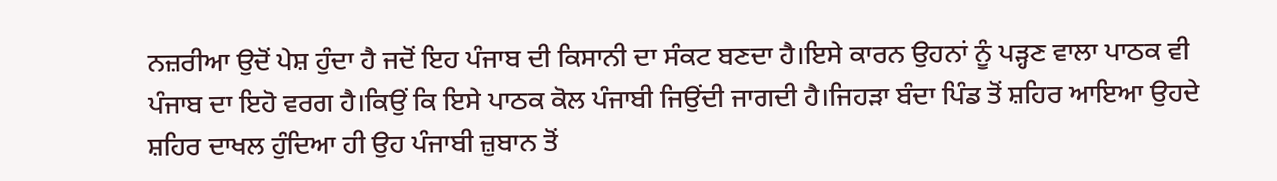ਨਜ਼ਰੀਆ ਉਦੋਂ ਪੇਸ਼ ਹੁੰਦਾ ਹੈ ਜਦੋਂ ਇਹ ਪੰਜਾਬ ਦੀ ਕਿਸਾਨੀ ਦਾ ਸੰਕਟ ਬਣਦਾ ਹੈ।ਇਸੇ ਕਾਰਨ ਉਹਨਾਂ ਨੂੰ ਪੜ੍ਹਣ ਵਾਲਾ ਪਾਠਕ ਵੀ ਪੰਜਾਬ ਦਾ ਇਹੋ ਵਰਗ ਹੈ।ਕਿਉਂ ਕਿ ਇਸੇ ਪਾਠਕ ਕੋਲ ਪੰਜਾਬੀ ਜਿਉਂਦੀ ਜਾਗਦੀ ਹੈ।ਜਿਹੜਾ ਬੰਦਾ ਪਿੰਡ ਤੋਂ ਸ਼ਹਿਰ ਆਇਆ ਉਹਦੇ ਸ਼ਹਿਰ ਦਾਖਲ ਹੁੰਦਿਆ ਹੀ ਉਹ ਪੰਜਾਬੀ ਜ਼ੁਬਾਨ ਤੋਂ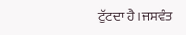ਟੁੱਟਦਾ ਹੈ।ਜਸਵੰਤ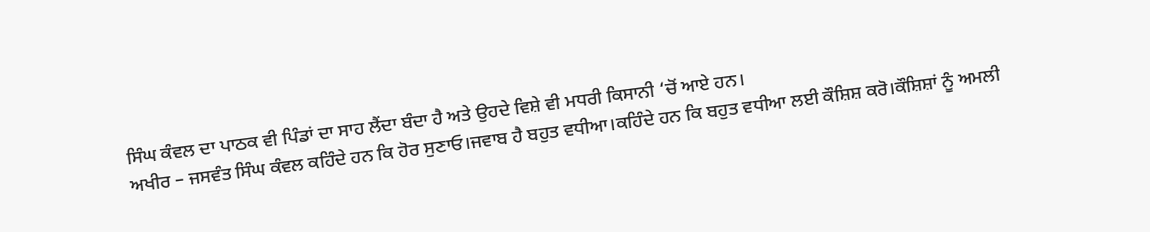ਸਿੰਘ ਕੰਵਲ ਦਾ ਪਾਠਕ ਵੀ ਪਿੰਡਾਂ ਦਾ ਸਾਹ ਲੈਂਦਾ ਬੰਦਾ ਹੈ ਅਤੇ ਉਹਦੇ ਵਿਸ਼ੇ ਵੀ ਮਧਰੀ ਕਿਸਾਨੀ ‘ਚੋਂ ਆਏ ਹਨ।
ਅਖੀਰ – ਜਸਵੰਤ ਸਿੰਘ ਕੰਵਲ ਕਹਿੰਦੇ ਹਨ ਕਿ ਹੋਰ ਸੁਣਾਓ।ਜਵਾਬ ਹੈ ਬਹੁਤ ਵਧੀਆ।ਕਹਿੰਦੇ ਹਨ ਕਿ ਬਹੁਤ ਵਧੀਆ ਲਈ ਕੌਸ਼ਿਸ਼ ਕਰੋ।ਕੌਸ਼ਿਸ਼ਾਂ ਨੂੰ ਅਮਲੀ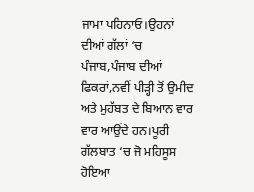ਜਾਮਾ ਪਹਿਨਾਓ।ਉਹਨਾਂ ਦੀਆਂ ਗੱਲਾਂ ‘ਚ ਪੰਜਾਬ,ਪੰਜਾਬ ਦੀਆਂ ਫਿਕਰਾਂ,ਨਵੀਂ ਪੀੜ੍ਹੀ ਤੋਂ ਉਮੀਦ ਅਤੇ ਮੁਹੱਬਤ ਦੇ ਬਿਆਨ ਵਾਰ ਵਾਰ ਆਉਂਦੇ ਹਨ।ਪੂਰੀ ਗੱਲਬਾਤ ‘ਚ ਜੋ ਮਹਿਸੂਸ ਹੋਇਆ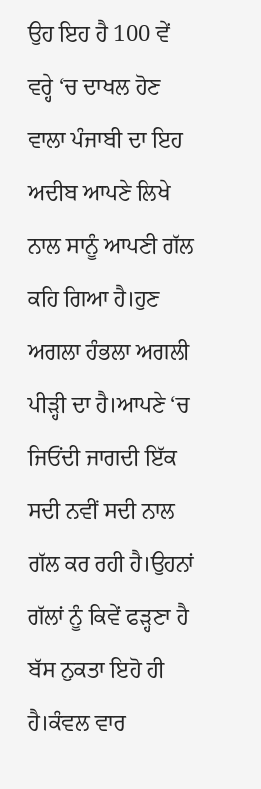ਉਹ ਇਹ ਹੈ 100 ਵੇਂ ਵਰ੍ਹੇ ‘ਚ ਦਾਖਲ ਹੋਣ ਵਾਲਾ ਪੰਜਾਬੀ ਦਾ ਇਹ ਅਦੀਬ ਆਪਣੇ ਲਿਖੇ ਨਾਲ ਸਾਨੂੰ ਆਪਣੀ ਗੱਲ ਕਹਿ ਗਿਆ ਹੈ।ਹੁਣ ਅਗਲਾ ਹੰਭਲਾ ਅਗਲੀ ਪੀੜ੍ਹੀ ਦਾ ਹੈ।ਆਪਣੇ ‘ਚ ਜਿਓਂਦੀ ਜਾਗਦੀ ਇੱਕ ਸਦੀ ਨਵੀਂ ਸਦੀ ਨਾਲ ਗੱਲ ਕਰ ਰਹੀ ਹੈ।ਉਹਨਾਂ ਗੱਲਾਂ ਨੂੰ ਕਿਵੇਂ ਫੜ੍ਹਣਾ ਹੈ ਬੱਸ ਨੁਕਤਾ ਇਹੋ ਹੀ ਹੈ।ਕੰਵਲ ਵਾਰ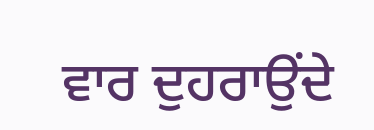ਵਾਰ ਦੁਹਰਾਉਂਦੇ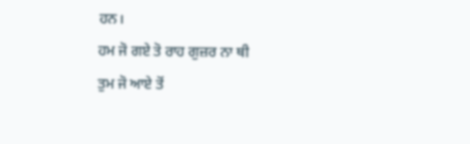ਹਨ।
ਹਮ ਜੋ ਗਏ ਤੋ ਰਾਹ ਗੁਜ਼ਰ ਨਾ ਥੀ
ਤੁਮ ਜੋ ਆਏ ਤੋਂ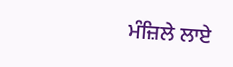ਮੰਜ਼ਿਲੇ ਲਾਏ